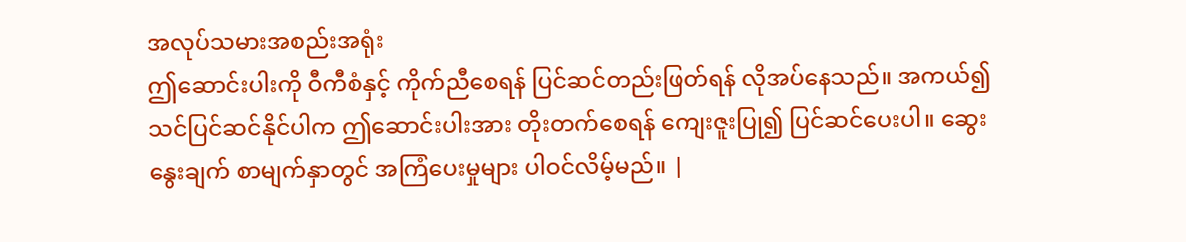အလုပ်သမားအစည်းအရုံး
ဤဆောင်းပါးကို ဝီကီစံနှင့် ကိုက်ညီစေရန် ပြင်ဆင်တည်းဖြတ်ရန် လိုအပ်နေသည်။ အကယ်၍သင်ပြင်ဆင်နိုင်ပါက ဤဆောင်းပါးအား တိုးတက်စေရန် ကျေးဇူးပြု၍ ပြင်ဆင်ပေးပါ။ ဆွေးနွေးချက် စာမျက်နှာတွင် အကြံပေးမှုများ ပါဝင်လိမ့်မည်။ |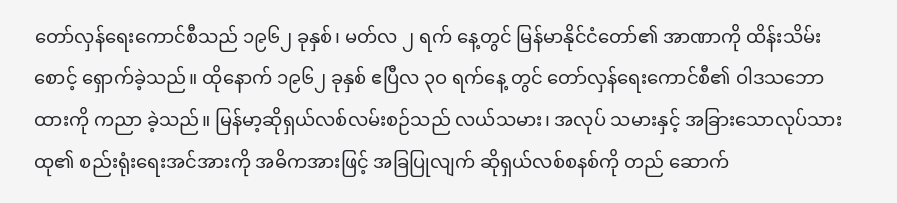တော်လှန်ရေးကောင်စီသည် ၁၉၆၂ ခုနှစ်၊ မတ်လ ၂ ရက် နေ့တွင် မြန်မာနိုင်ငံတော်၏ အာဏာကို ထိန်းသိမ်းစောင့် ရှောက်ခဲ့သည်။ ထိုနောက် ၁၉၆၂ ခုနှစ် ဧပြီလ ၃ဝ ရက်နေ့ တွင် တော်လှန်ရေးကောင်စီ၏ ဝါဒသဘောထားကို ကညာ ခဲ့သည်။ မြန်မာ့ဆိုရှယ်လစ်လမ်းစဉ်သည် လယ်သမား၊ အလုပ် သမားနှင့် အခြားသောလုပ်သားထု၏ စည်းရုံးရေးအင်အားကို အဓိကအားဖြင့် အခြပြုလျက် ဆိုရှယ်လစ်စနစ်ကို တည် ဆောက်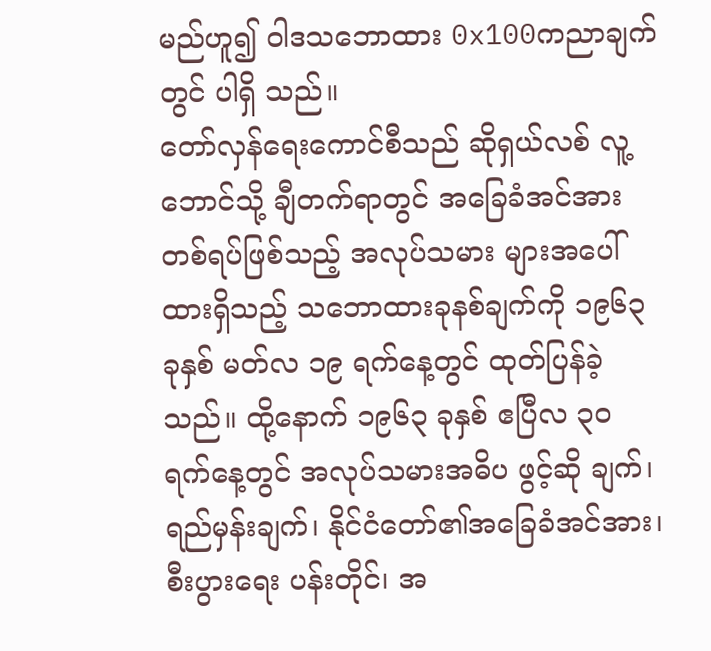မည်ဟူ၍ ဝါဒသဘောထား 0x100ကညာချက်တွင် ပါရှိ သည်။
တော်လှန်ရေးကောင်စီသည် ဆိုရှယ်လစ် လူ့ဘောင်သို့ ချီတက်ရာတွင် အခြေခံအင်အားတစ်ရပ်ဖြစ်သည့် အလုပ်သမား များအပေါ်ထားရှိသည့် သဘောထားခုနစ်ချက်ကို ၁၉၆၃ ခုနှစ် မတ်လ ၁၉ ရက်နေ့တွင် ထုတ်ပြန်ခဲ့သည်။ ထို့နောက် ၁၉၆၃ ခုနှစ် ဧပြီလ ၃ဝ ရက်နေ့တွင် အလုပ်သမားအဓိပ ဖွင့်ဆို ချက်၊ ရည်မှန်းချက်၊ နိုင်ငံတော်၏အခြေခံအင်အား၊ စီးပွားရေး ပန်းတိုင်၊ အ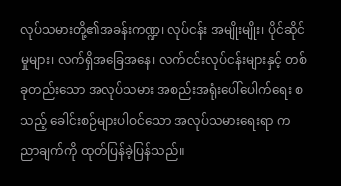လုပ်သမားတို့၏အခန်းကဏ္ဍ၊ လုပ်ငန်း အမျိုးမျိုး၊ ပိုင်ဆိုင်မှုများ၊ လက်ရှိအခြေအနေ၊ လက်ငင်းလုပ်ငန်းများနှင့် တစ်ခုတည်းသော အလုပ်သမား အစည်းအရုံးပေါ်ပေါက်ရေး စသည့် ခေါင်းစဉ်များပါဝင်သော အလုပ်သမားရေးရာ က ညာချက်ကို ထုတ်ပြန်ခဲ့ပြန်သည်။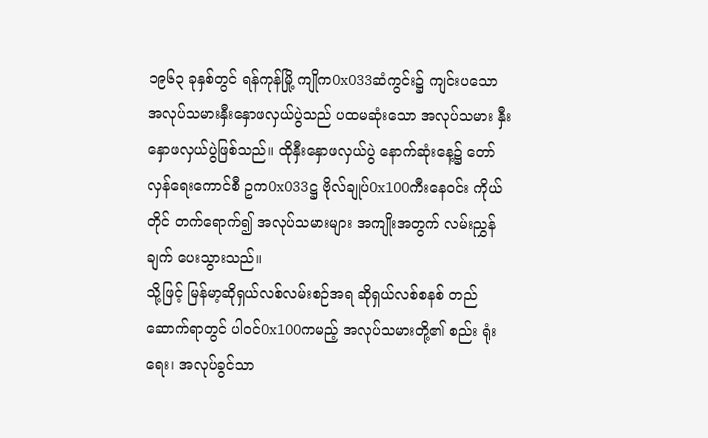၁၉၆၃ ခုနှစ်တွင် ရန်ကုန်မြို့ ကျိုက0x033ဆံကွင်း၌ ကျင်းပသော အလုပ်သမားနှီးနှောဖလှယ်ပွဲသည် ပထမဆုံးသော အလုပ်သမား နှီးနှောဖလှယ်ပွဲဖြစ်သည်။ ထိုနှီးနှောဖလှယ်ပွဲ နောက်ဆုံးနေ့၌ တော်လှန်ရေးကောင်စီ ဥက0x033ဋ္ဌ ဗိုလ်ချုပ်0x100ကီးနေဝင်း ကိုယ်တိုင် တက်ရောက်၍ အလုပ်သမားများ အကျိုးအတွက် လမ်းညွှန် ချက် ပေးသွားသည်။
သို့ဖြင့် မြန်မာ့ဆိုရှယ်လစ်လမ်းစဉ်အရ ဆိုရှယ်လစ်စနစ် တည်ဆောက်ရာတွင် ပါဝင်0x100ကမည့် အလုပ်သမားတို့၏ စည်း ရုံးရေး၊ အလုပ်ခွင်သာ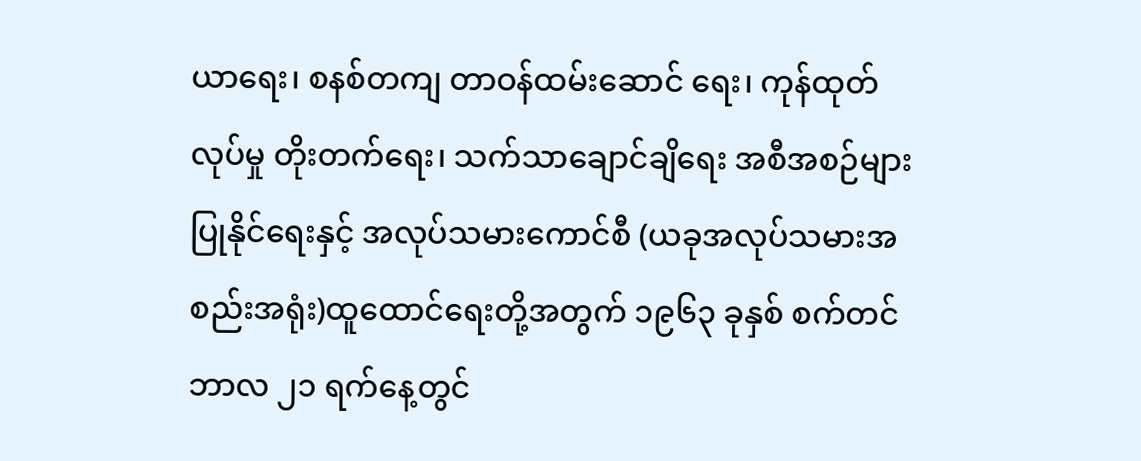ယာရေး၊ စနစ်တကျ တာဝန်ထမ်းဆောင် ရေး၊ ကုန်ထုတ်လုပ်မှု တိုးတက်ရေး၊ သက်သာချောင်ချိရေး အစီအစဉ်များပြုနိုင်ရေးနှင့် အလုပ်သမားကောင်စီ (ယခုအလုပ်သမားအစည်းအရုံး)ထူထောင်ရေးတို့အတွက် ၁၉၆၃ ခုနှစ် စက်တင်ဘာလ ၂၁ ရက်နေ့တွင်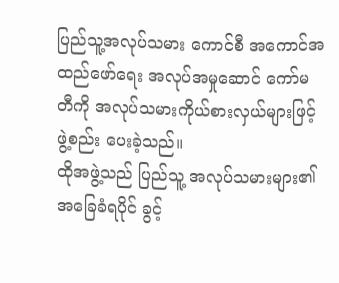ပြည်သူ့အလုပ်သမား ကောင်စီ အကောင်အထည်ဖော်ရေး အလုပ်အမှုဆောင် ကော်မတီကို အလုပ်သမားကိုယ်စားလှယ်များဖြင့် ဖွဲ့စည်း ပေးခဲ့သည်။
ထိုအဖွဲ့သည် ပြည်သူ့ အလုပ်သမားများ၏ အခြေခံရပိုင် ခွင့်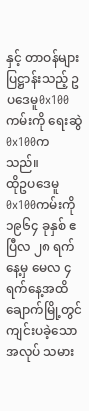နှင့် တာဝန်များ ပြဋ္ဌာန်းသည့် ဥပဒေမူ0x100ကမ်းကို ရေးဆွဲ0x100က သည်။
ထိုဥပဒေမူ0x100ကမ်းကို ၁၉၆၄ ခုနှစ် ဧပြီလ ၂၈ ရက်နေ့မှ မေလ ၄ ရက်နေ့အထိ ချောက်မြို့တွင် ကျင်းပခဲ့သော အလုပ် သမား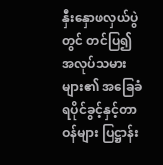နှီးနှောဖလှယ်ပွဲတွင် တင်ပြ၍ အလုပ်သမားများ၏ အခြေခံရပိုင်ခွင့်နှင့်တာဝန်များ ပြဋ္ဌာန်း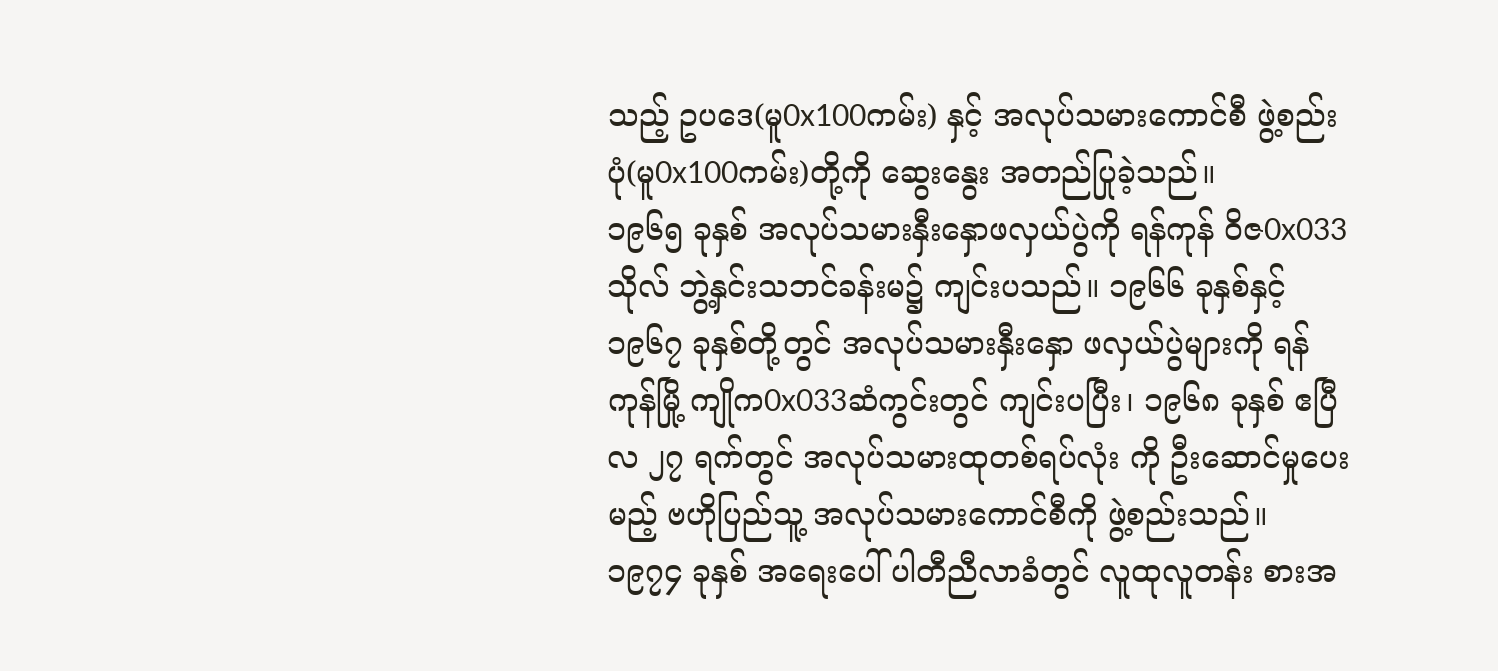သည့် ဥပဒေ(မူ0x100ကမ်း) နှင့် အလုပ်သမားကောင်စီ ဖွဲ့စည်းပုံ(မူ0x100ကမ်း)တို့ကို ဆွေးနွေး အတည်ပြုခဲ့သည်။
၁၉၆၅ ခုနှစ် အလုပ်သမားနှီးနှောဖလှယ်ပွဲကို ရန်ကုန် ဝိဇ0x033သိုလ် ဘွဲ့နှင်းသဘင်ခန်းမ၌ ကျင်းပသည်။ ၁၉၆၆ ခုနှစ်နှင့် ၁၉၆၇ ခုနှစ်တို့တွင် အလုပ်သမားနှီးနှော ဖလှယ်ပွဲများကို ရန်ကုန်မြို့ ကျိုက0x033ဆံကွင်းတွင် ကျင်းပပြီး၊ ၁၉၆၈ ခုနှစ် ဧပြီလ ၂၇ ရက်တွင် အလုပ်သမားထုတစ်ရပ်လုံး ကို ဦးဆောင်မှုပေးမည့် ဗဟိုပြည်သူ့ အလုပ်သမားကောင်စီကို ဖွဲ့စည်းသည်။
၁၉၇၄ ခုနှစ် အရေးပေါ် ပါတီညီလာခံတွင် လူထုလူတန်း စားအ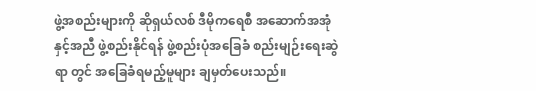ဖွဲ့အစည်းများကို ဆိုရှယ်လစ် ဒီမိုကရေစီ အဆောက်အအုံ နှင့်အညီ ဖွဲ့စည်းနိုင်ရန် ဖွဲ့စည်းပုံအခြေခံ စည်းမျဉ်းရေးဆွဲရာ တွင် အခြေခံရမည့်မူများ ချမှတ်ပေးသည်။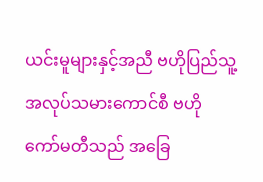ယင်းမူများနှင့်အညီ ဗဟိုပြည်သူ့အလုပ်သမားကောင်စီ ဗဟို ကော်မတီသည် အခြေ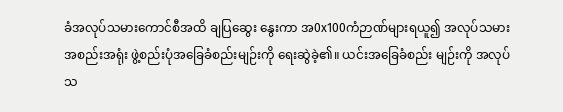ခံအလုပ်သမားကောင်စီအထိ ချပြဆွေး နွေးကာ အ0x100ကံဉာဏ်များရယူ၍ အလုပ်သမားအစည်းအရုံး ဖွဲ့စည်းပုံအခြေခံစည်းမျဉ်းကို ရေးဆွဲခဲ့၏။ ယင်းအခြေခံစည်း မျဉ်းကို အလုပ်သ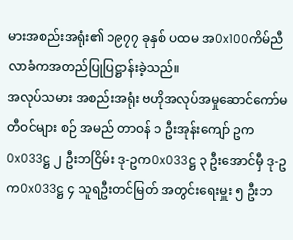မားအစည်းအရုံး၏ ၁၉၇၇ ခုနှစ် ပထမ အ0x100ကိမ်ညီလာခံကအတည်ပြုပြဋ္ဌာန်းခဲ့သည်။
အလုပ်သမား အစည်းအရုံး ဗဟိုအလုပ်အမှုဆောင်ကော်မတီဝင်များ စဉ် အမည် တာဝန် ၁ ဦးအုန်းကျော် ဥက0x033ဋ္ဌ ၂ ဦးဘငြိမ်း ဒု-ဥက0x033ဋ္ဌ ၃ ဦးအောင်မှီ ဒု-ဥက0x033ဋ္ဌ ၄ သူရဦးတင်မြတ် အတွင်းရေးမှူး ၅ ဦးဘ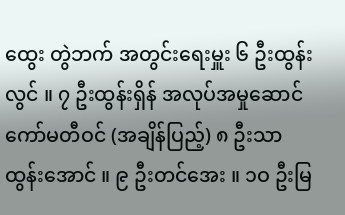ထွေး တွဲဘက် အတွင်းရေးမှူး ၆ ဦးထွန်းလွင် ။ ၇ ဦးထွန်းရှိန် အလုပ်အမှုဆောင် ကော်မတီဝင် (အချိန်ပြည့်) ၈ ဦးသာထွန်းအောင် ။ ၉ ဦးတင်အေး ။ ၁ဝ ဦးမြ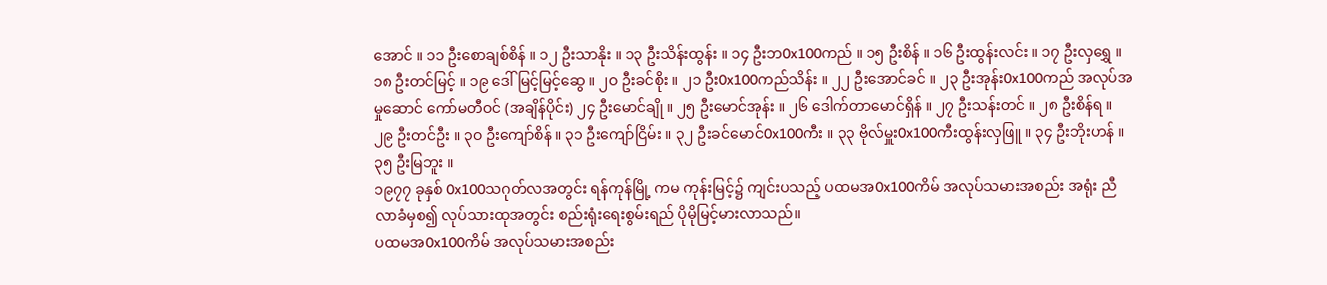အောင် ။ ၁၁ ဦးစောချစ်စိန် ။ ၁၂ ဦးသာနိုး ။ ၁၃ ဦးသိန်းထွန်း ။ ၁၄ ဦးဘ0x100ကည် ။ ၁၅ ဦးစိန် ။ ၁၆ ဦးထွန်းလင်း ။ ၁၇ ဦးလှရွှေ ။ ၁၈ ဦးတင်မြင့် ။ ၁၉ ဒေါ်မြင့်မြင့်ဆွေ ။ ၂ဝ ဦးခင်စိုး ။ ၂၁ ဦး0x100ကည်သိန်း ။ ၂၂ ဦးအောင်ခင် ။ ၂၃ ဦးအုန်း0x100ကည် အလုပ်အမှုဆောင် ကော်မတီဝင် (အချိန်ပိုင်း) ၂၄ ဦးမောင်ချို ။ ၂၅ ဦးမောင်အုန်း ။ ၂၆ ဒေါက်တာမောင်ရှိန် ။ ၂၇ ဦးသန်းတင် ။ ၂၈ ဦးစိန်ရ ။ ၂၉ ဦးတင်ဦး ။ ၃ဝ ဦးကျော်စိန် ။ ၃၁ ဦးကျော်ငြိမ်း ။ ၃၂ ဦးခင်မောင်0x100ကီး ။ ၃၃ ဗိုလ်မှူး0x100ကီးထွန်းလှဖြူ ။ ၃၄ ဦးဘိုးဟန် ။ ၃၅ ဦးမြဘူး ။
၁၉၇၇ ခုနှစ် 0x100သဂုတ်လအတွင်း ရန်ကုန်မြို့ ကမ ကုန်းမြင့်၌ ကျင်းပသည့် ပထမအ0x100ကိမ် အလုပ်သမားအစည်း အရုံး ညီလာခံမှစ၍ လုပ်သားထုအတွင်း စည်းရုံးရေးစွမ်းရည် ပိုမိုမြင့်မားလာသည်။
ပထမအ0x100ကိမ် အလုပ်သမားအစည်း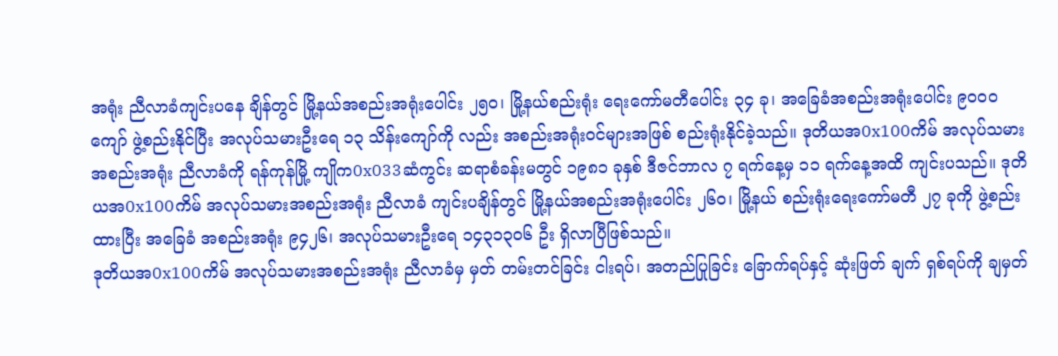အရုံး ညီလာခံကျင်းပနေ ချိန်တွင် မြို့နယ်အစည်းအရုံးပေါင်း ၂၅ဝ၊ မြို့နယ်စည်းရုံး ရေးကော်မတီပေါင်း ၃၄ ခု၊ အခြေခံအစည်းအရုံးပေါင်း ၉ဝဝဝ ကျော် ဖွဲ့စည်းနိုင်ပြီး အလုပ်သမားဦးရေ ၁၃ သိန်းကျော်ကို လည်း အစည်းအရုံးဝင်များအဖြစ် စည်းရုံးနိုင်ခဲ့သည်။ ဒုတိယအ0x100ကိမ် အလုပ်သမားအစည်းအရုံး ညီလာခံကို ရန်ကုန်မြို့ ကျိုက0x033ဆံကွင်း ဆရာစံခန်းမတွင် ၁၉၈၁ ခုနှစ် ဒီဇင်ဘာလ ၇ ရက်နေ့မှ ၁၁ ရက်နေ့အထိ ကျင်းပသည်။ ဒုတိယအ0x100ကိမ် အလုပ်သမားအစည်းအရုံး ညီလာခံ ကျင်းပချိန်တွင် မြို့နယ်အစည်းအရုံးပေါင်း ၂၆ဝ၊ မြို့နယ် စည်းရုံးရေးကော်မတီ ၂၇ ခုကို ဖွဲ့စည်းထားပြီး အခြေခံ အစည်းအရုံး ၉၄၂၆၊ အလုပ်သမားဦးရေ ၁၄၃၁၃ဝ၆ ဦး ရှိလာပြီဖြစ်သည်။
ဒုတိယအ0x100ကိမ် အလုပ်သမားအစည်းအရုံး ညီလာခံမှ မှတ် တမ်းတင်ခြင်း ငါးရပ်၊ အတည်ပြုခြင်း ခြောက်ရပ်နှင့် ဆုံးဖြတ် ချက် ရှစ်ရပ်ကို ချမှတ်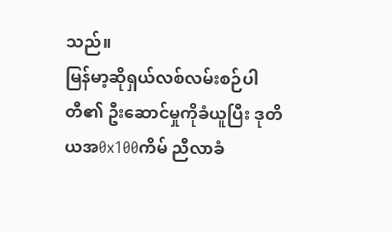သည်။
မြန်မာ့ဆိုရှယ်လစ်လမ်းစဉ်ပါတီ၏ ဦးဆောင်မှုကိုခံယူပြီး ဒုတိယအ0x100ကိမ် ညီလာခံ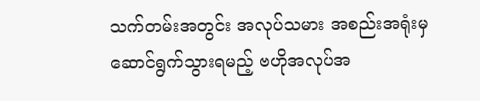သက်တမ်းအတွင်း အလုပ်သမား အစည်းအရုံးမှ ဆောင်ရွက်သွားရမည့် ဗဟိုအလုပ်အ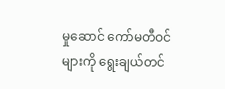မှုဆောင် ကော်မတီဝင်များကို ရွေးချယ်တင်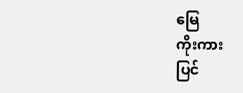မြေ
ကိုးကား
ပြင်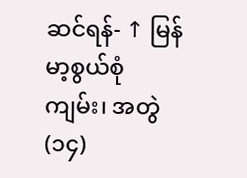ဆင်ရန်- ↑ မြန်မာ့စွယ်စုံကျမ်း၊ အတွဲ(၁၄)